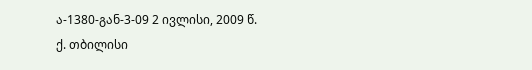ა-1380-გან-3-09 2 ივლისი, 2009 წ.
ქ. თბილისი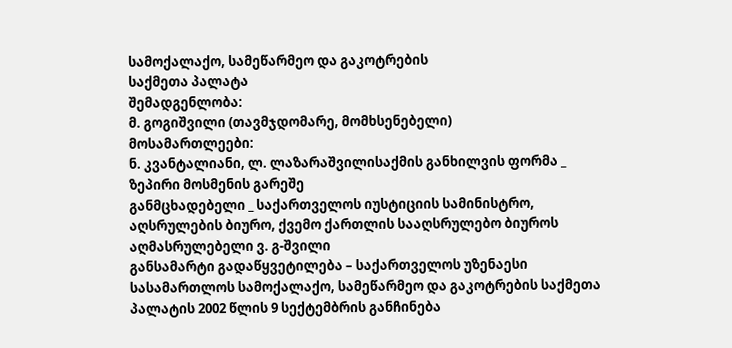სამოქალაქო, სამეწარმეო და გაკოტრების
საქმეთა პალატა
შემადგენლობა:
მ. გოგიშვილი (თავმჯდომარე, მომხსენებელი)
მოსამართლეები:
ნ. კვანტალიანი, ლ. ლაზარაშვილისაქმის განხილვის ფორმა _ ზეპირი მოსმენის გარეშე
განმცხადებელი _ საქართველოს იუსტიციის სამინისტრო, აღსრულების ბიურო, ქვემო ქართლის სააღსრულებო ბიუროს აღმასრულებელი ვ. გ-შვილი
განსამარტი გადაწყვეტილება – საქართველოს უზენაესი სასამართლოს სამოქალაქო, სამეწარმეო და გაკოტრების საქმეთა პალატის 2002 წლის 9 სექტემბრის განჩინება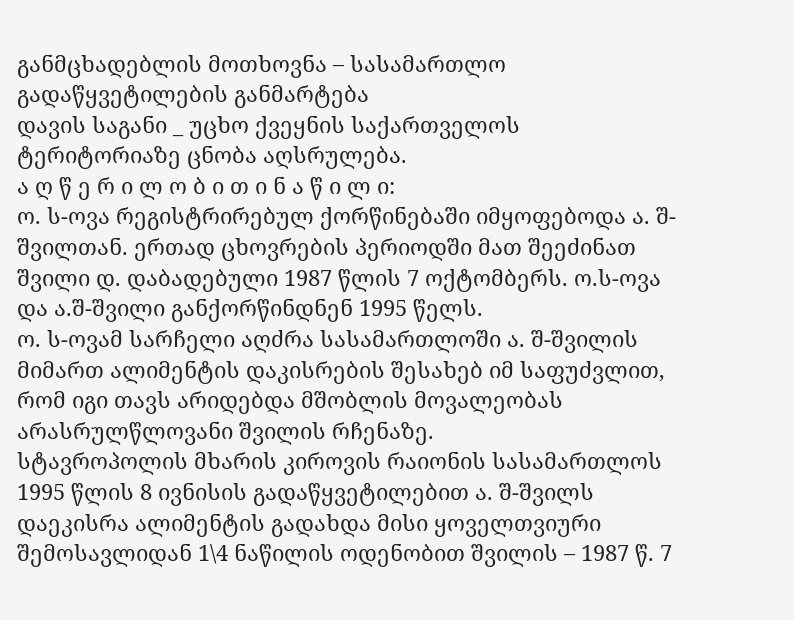განმცხადებლის მოთხოვნა – სასამართლო გადაწყვეტილების განმარტება
დავის საგანი _ უცხო ქვეყნის საქართველოს ტერიტორიაზე ცნობა აღსრულება.
ა ღ წ ე რ ი ლ ო ბ ი თ ი ნ ა წ ი ლ ი:
ო. ს-ოვა რეგისტრირებულ ქორწინებაში იმყოფებოდა ა. შ-შვილთან. ერთად ცხოვრების პერიოდში მათ შეეძინათ შვილი დ. დაბადებული 1987 წლის 7 ოქტომბერს. ო.ს-ოვა და ა.შ-შვილი განქორწინდნენ 1995 წელს.
ო. ს-ოვამ სარჩელი აღძრა სასამართლოში ა. შ-შვილის მიმართ ალიმენტის დაკისრების შესახებ იმ საფუძვლით, რომ იგი თავს არიდებდა მშობლის მოვალეობას არასრულწლოვანი შვილის რჩენაზე.
სტავროპოლის მხარის კიროვის რაიონის სასამართლოს 1995 წლის 8 ივნისის გადაწყვეტილებით ა. შ-შვილს დაეკისრა ალიმენტის გადახდა მისი ყოველთვიური შემოსავლიდან 1\4 ნაწილის ოდენობით შვილის – 1987 წ. 7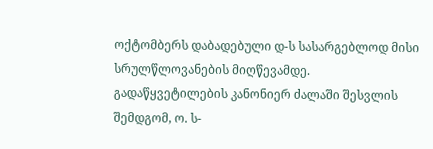ოქტომბერს დაბადებული დ-ს სასარგებლოდ მისი სრულწლოვანების მიღწევამდე.
გადაწყვეტილების კანონიერ ძალაში შესვლის შემდგომ, ო. ს-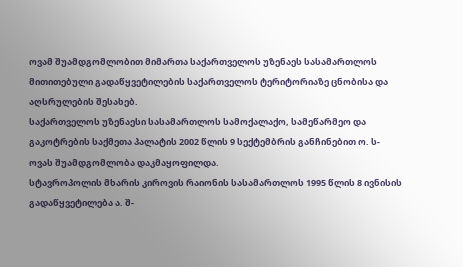ოვამ შუამდგომლობით მიმართა საქართველოს უზენაეს სასამართლოს მითითებული გადაწყვეტილების საქართველოს ტერიტორიაზე ცნობისა და აღსრულების შესახებ.
საქართველოს უზენაესი სასამართლოს სამოქალაქო, სამეწარმეო და გაკოტრების საქმეთა პალატის 2002 წლის 9 სექტემბრის განჩინებით ო. ს-ოვას შუამდგომლობა დაკმაყოფილდა.
სტავროპოლის მხარის კიროვის რაიონის სასამართლოს 1995 წლის 8 ივნისის გადაწყვეტილება ა. შ-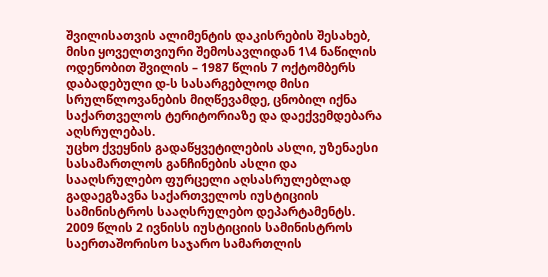შვილისათვის ალიმენტის დაკისრების შესახებ, მისი ყოველთვიური შემოსავლიდან 1\4 ნაწილის ოდენობით შვილის – 1987 წლის 7 ოქტომბერს დაბადებული დ-ს სასარგებლოდ მისი სრულწლოვანების მიღწევამდე, ცნობილ იქნა საქართველოს ტერიტორიაზე და დაექვემდებარა აღსრულებას.
უცხო ქვეყნის გადაწყვეტილების ასლი, უზენაესი სასამართლოს განჩინების ასლი და სააღსრულებო ფურცელი აღსასრულებლად გადაეგზავნა საქართველოს იუსტიციის სამინისტროს სააღსრულებო დეპარტამენტს.
2009 წლის 2 ივნისს იუსტიციის სამინისტროს საერთაშორისო საჯარო სამართლის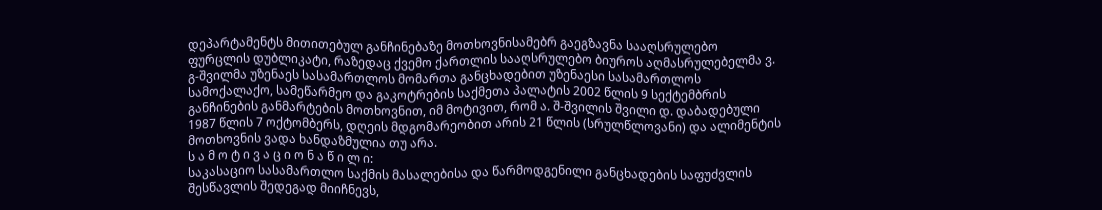დეპარტამენტს მითითებულ განჩინებაზე მოთხოვნისამებრ გაეგზავნა სააღსრულებო ფურცლის დუბლიკატი, რაზედაც ქვემო ქართლის სააღსრულებო ბიუროს აღმასრულებელმა ვ. გ-შვილმა უზენაეს სასამართლოს მომართა განცხადებით უზენაესი სასამართლოს სამოქალაქო, სამეწარმეო და გაკოტრების საქმეთა პალატის 2002 წლის 9 სექტემბრის განჩინების განმარტების მოთხოვნით, იმ მოტივით, რომ ა. შ-შვილის შვილი დ. დაბადებული 1987 წლის 7 ოქტომბერს, დღეის მდგომარეობით არის 21 წლის (სრულწლოვანი) და ალიმენტის მოთხოვნის ვადა ხანდაზმულია თუ არა.
ს ა მ ო ტ ი ვ ა ც ი ო ნ ა წ ი ლ ი:
საკასაციო სასამართლო საქმის მასალებისა და წარმოდგენილი განცხადების საფუძვლის შესწავლის შედეგად მიიჩნევს,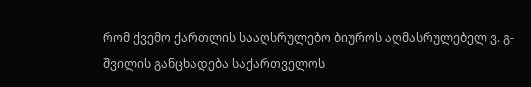რომ ქვემო ქართლის სააღსრულებო ბიუროს აღმასრულებელ ვ. გ-შვილის განცხადება საქართველოს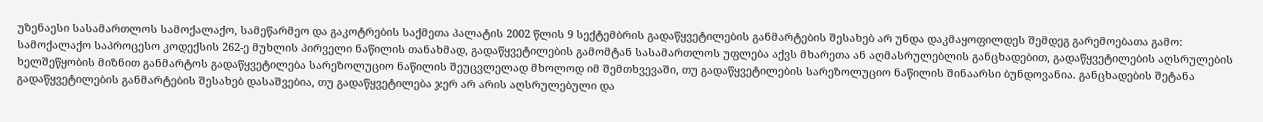უზენაესი სასამართლოს სამოქალაქო, სამეწარმეო და გაკოტრების საქმეთა პალატის 2002 წლის 9 სექტემბრის გადაწყვეტილების განმარტების შესახებ არ უნდა დაკმაყოფილდეს შემდეგ გარემოებათა გამო:
სამოქალაქო საპროცესო კოდექსის 262-ე მუხლის პირველი ნაწილის თანახმად, გადაწყვეტილების გამომტან სასამართლოს უფლება აქვს მხარეთა ან აღმასრულებლის განცხადებით, გადაწყვეტილების აღსრულების ხელშეწყობის მიზნით განმარტოს გადაწყვეტილება სარეზოლუციო ნაწილის შეუცვლელად მხოლოდ იმ შემთხვევაში, თუ გადაწყვეტილების სარეზოლუციო ნაწილის შინაარსი ბუნდოვანია. განცხადების შეტანა გადაწყვეტილების განმარტების შესახებ დასაშვებია, თუ გადაწყვეტილება ჯერ არ არის აღსრულებული და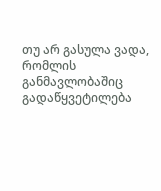თუ არ გასულა ვადა, რომლის განმავლობაშიც გადაწყვეტილება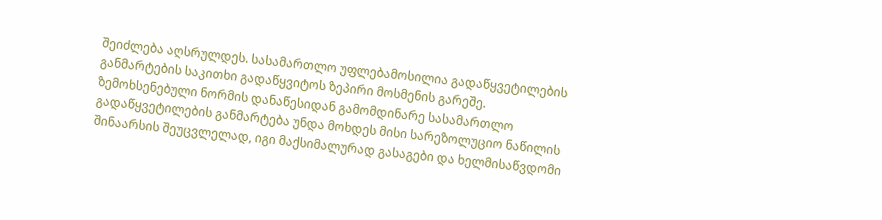შეიძლება აღსრულდეს. სასამართლო უფლებამოსილია გადაწყვეტილების განმარტების საკითხი გადაწყვიტოს ზეპირი მოსმენის გარეშე.
ზემოხსენებული ნორმის დანაწესიდან გამომდინარე სასამართლო გადაწყვეტილების განმარტება უნდა მოხდეს მისი სარეზოლუციო ნაწილის შინაარსის შეუცვლელად, იგი მაქსიმალურად გასაგები და ხელმისაწვდომი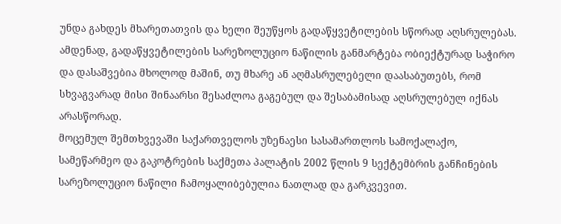უნდა გახდეს მხარეთათვის და ხელი შეუწყოს გადაწყვეტილების სწორად აღსრულებას. ამდენად, გადაწყვეტილების სარეზოლუციო ნაწილის განმარტება ობიექტურად საჭირო და დასაშვებია მხოლოდ მაშინ, თუ მხარე ან აღმასრულებელი დაასაბუთებს, რომ სხვაგვარად მისი შინაარსი შესაძლოა გაგებულ და შესაბამისად აღსრულებულ იქნას არასწორად.
მოცემულ შემთხვევაში საქართველოს უზენაესი სასამართლოს სამოქალაქო, სამეწარმეო და გაკოტრების საქმეთა პალატის 2002 წლის 9 სექტემბრის განჩინების სარეზოლუციო ნაწილი ჩამოყალიბებულია ნათლად და გარკვევით.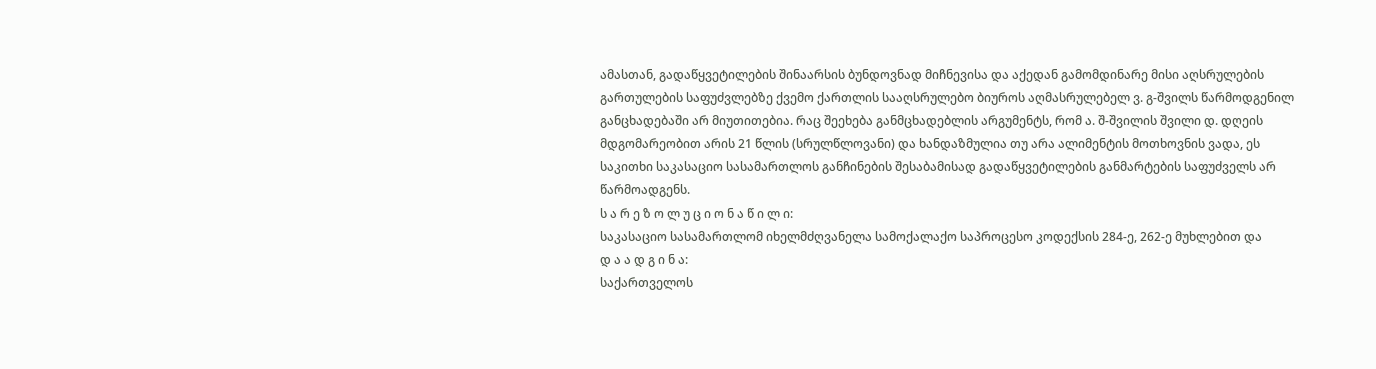ამასთან, გადაწყვეტილების შინაარსის ბუნდოვნად მიჩნევისა და აქედან გამომდინარე მისი აღსრულების გართულების საფუძვლებზე ქვემო ქართლის სააღსრულებო ბიუროს აღმასრულებელ ვ. გ-შვილს წარმოდგენილ განცხადებაში არ მიუთითებია. რაც შეეხება განმცხადებლის არგუმენტს, რომ ა. შ-შვილის შვილი დ. დღეის მდგომარეობით არის 21 წლის (სრულწლოვანი) და ხანდაზმულია თუ არა ალიმენტის მოთხოვნის ვადა, ეს საკითხი საკასაციო სასამართლოს განჩინების შესაბამისად გადაწყვეტილების განმარტების საფუძველს არ წარმოადგენს.
ს ა რ ე ზ ო ლ უ ც ი ო ნ ა წ ი ლ ი:
საკასაციო სასამართლომ იხელმძღვანელა სამოქალაქო საპროცესო კოდექსის 284-ე, 262-ე მუხლებით და
დ ა ა დ გ ი ნ ა:
საქართველოს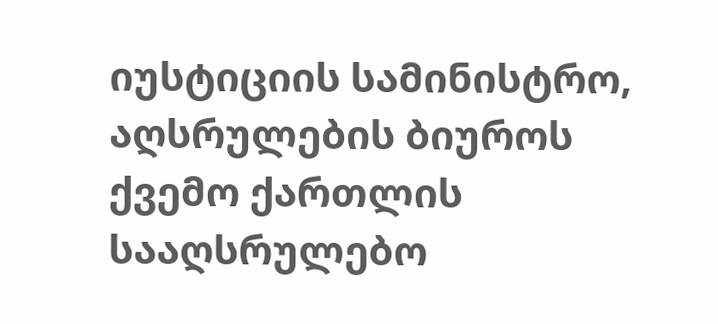იუსტიციის სამინისტრო, აღსრულების ბიუროს ქვემო ქართლის სააღსრულებო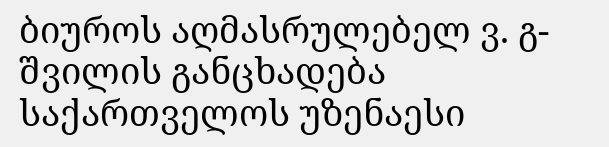ბიუროს აღმასრულებელ ვ. გ-შვილის განცხადება საქართველოს უზენაესი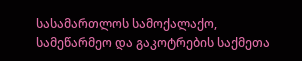სასამართლოს სამოქალაქო, სამეწარმეო და გაკოტრების საქმეთა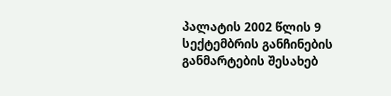პალატის 2002 წლის 9 სექტემბრის განჩინების განმარტების შესახებ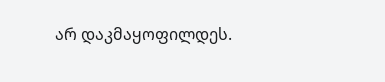არ დაკმაყოფილდეს.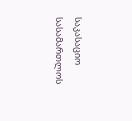საკასაციო სასამართლოს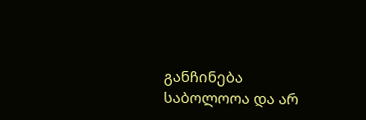განჩინება საბოლოოა და არ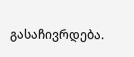გასაჩივრდება.